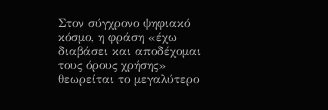Στον σύγχρονο ψηφιακό κόσμο, η φράση «έχω διαβάσει και αποδέχομαι τους όρους χρήσης» θεωρείται το μεγαλύτερο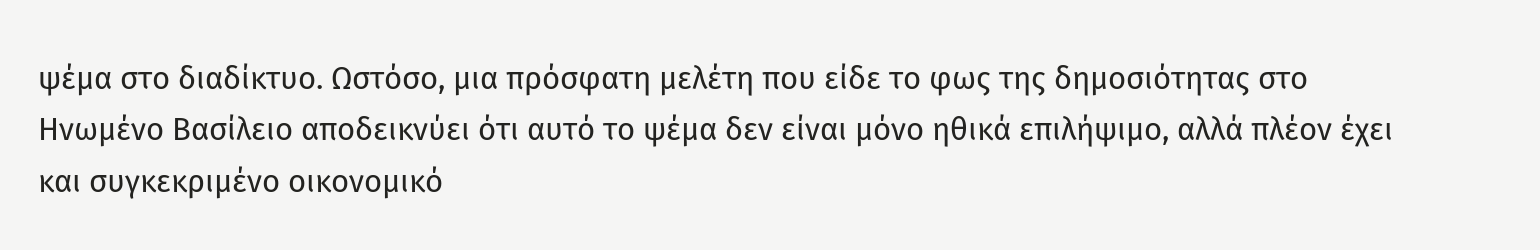ψέμα στο διαδίκτυο. Ωστόσο, μια πρόσφατη μελέτη που είδε το φως της δημοσιότητας στο Ηνωμένο Βασίλειο αποδεικνύει ότι αυτό το ψέμα δεν είναι μόνο ηθικά επιλήψιμο, αλλά πλέον έχει και συγκεκριμένο οικονομικό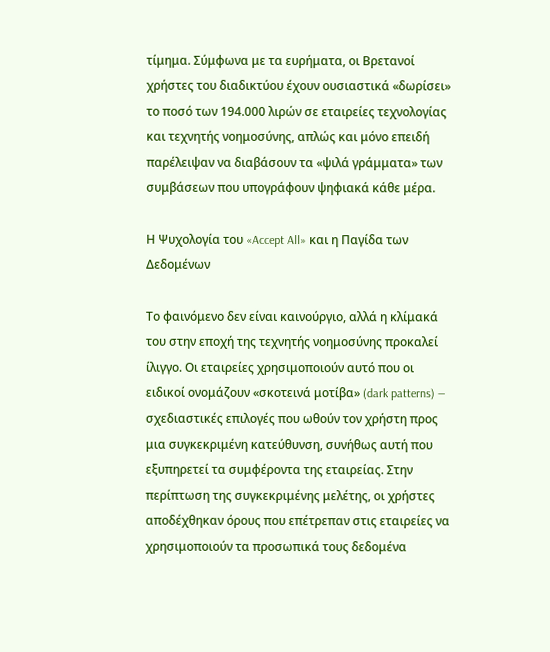τίμημα. Σύμφωνα με τα ευρήματα, οι Βρετανοί χρήστες του διαδικτύου έχουν ουσιαστικά «δωρίσει» το ποσό των 194.000 λιρών σε εταιρείες τεχνολογίας και τεχνητής νοημοσύνης, απλώς και μόνο επειδή παρέλειψαν να διαβάσουν τα «ψιλά γράμματα» των συμβάσεων που υπογράφουν ψηφιακά κάθε μέρα.

Η Ψυχολογία του «Accept All» και η Παγίδα των Δεδομένων

Το φαινόμενο δεν είναι καινούργιο, αλλά η κλίμακά του στην εποχή της τεχνητής νοημοσύνης προκαλεί ίλιγγο. Οι εταιρείες χρησιμοποιούν αυτό που οι ειδικοί ονομάζουν «σκοτεινά μοτίβα» (dark patterns) — σχεδιαστικές επιλογές που ωθούν τον χρήστη προς μια συγκεκριμένη κατεύθυνση, συνήθως αυτή που εξυπηρετεί τα συμφέροντα της εταιρείας. Στην περίπτωση της συγκεκριμένης μελέτης, οι χρήστες αποδέχθηκαν όρους που επέτρεπαν στις εταιρείες να χρησιμοποιούν τα προσωπικά τους δεδομένα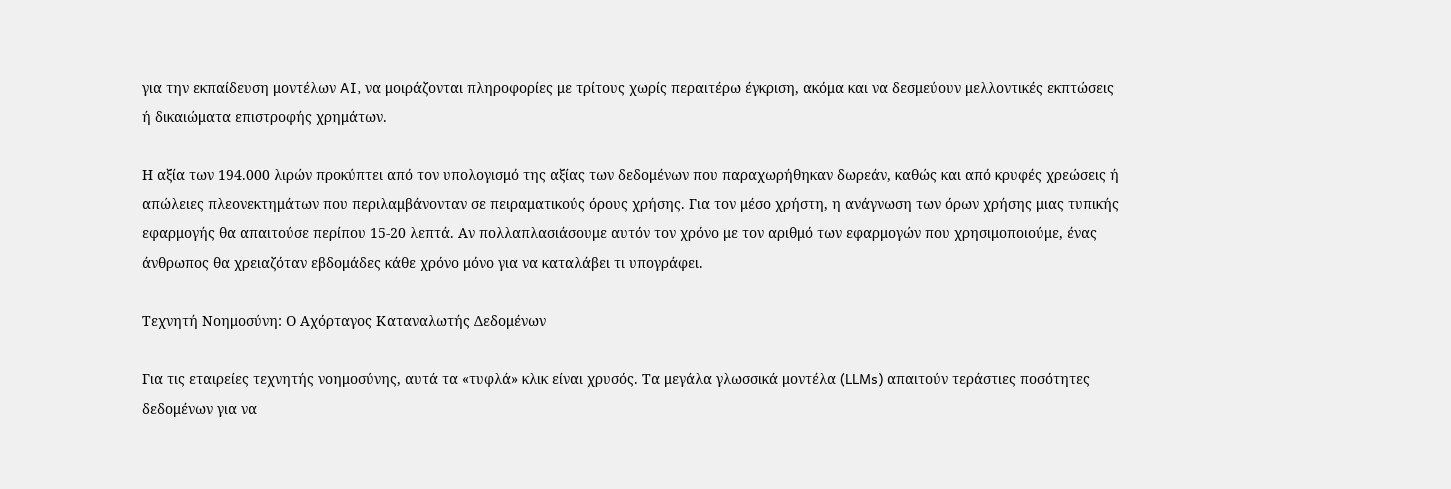για την εκπαίδευση μοντέλων AI, να μοιράζονται πληροφορίες με τρίτους χωρίς περαιτέρω έγκριση, ακόμα και να δεσμεύουν μελλοντικές εκπτώσεις ή δικαιώματα επιστροφής χρημάτων.

Η αξία των 194.000 λιρών προκύπτει από τον υπολογισμό της αξίας των δεδομένων που παραχωρήθηκαν δωρεάν, καθώς και από κρυφές χρεώσεις ή απώλειες πλεονεκτημάτων που περιλαμβάνονταν σε πειραματικούς όρους χρήσης. Για τον μέσο χρήστη, η ανάγνωση των όρων χρήσης μιας τυπικής εφαρμογής θα απαιτούσε περίπου 15-20 λεπτά. Αν πολλαπλασιάσουμε αυτόν τον χρόνο με τον αριθμό των εφαρμογών που χρησιμοποιούμε, ένας άνθρωπος θα χρειαζόταν εβδομάδες κάθε χρόνο μόνο για να καταλάβει τι υπογράφει.

Τεχνητή Νοημοσύνη: Ο Αχόρταγος Καταναλωτής Δεδομένων

Για τις εταιρείες τεχνητής νοημοσύνης, αυτά τα «τυφλά» κλικ είναι χρυσός. Τα μεγάλα γλωσσικά μοντέλα (LLMs) απαιτούν τεράστιες ποσότητες δεδομένων για να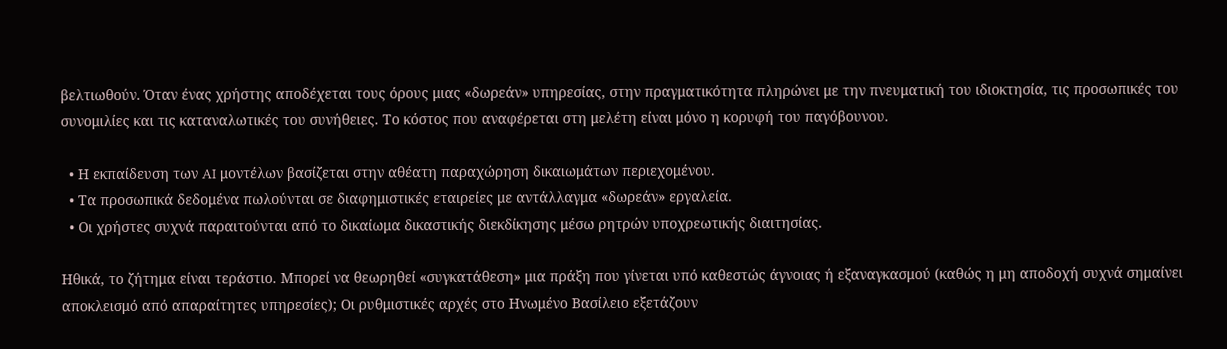βελτιωθούν. Όταν ένας χρήστης αποδέχεται τους όρους μιας «δωρεάν» υπηρεσίας, στην πραγματικότητα πληρώνει με την πνευματική του ιδιοκτησία, τις προσωπικές του συνομιλίες και τις καταναλωτικές του συνήθειες. Το κόστος που αναφέρεται στη μελέτη είναι μόνο η κορυφή του παγόβουνου.

  • Η εκπαίδευση των AI μοντέλων βασίζεται στην αθέατη παραχώρηση δικαιωμάτων περιεχομένου.
  • Τα προσωπικά δεδομένα πωλούνται σε διαφημιστικές εταιρείες με αντάλλαγμα «δωρεάν» εργαλεία.
  • Οι χρήστες συχνά παραιτούνται από το δικαίωμα δικαστικής διεκδίκησης μέσω ρητρών υποχρεωτικής διαιτησίας.

Ηθικά, το ζήτημα είναι τεράστιο. Μπορεί να θεωρηθεί «συγκατάθεση» μια πράξη που γίνεται υπό καθεστώς άγνοιας ή εξαναγκασμού (καθώς η μη αποδοχή συχνά σημαίνει αποκλεισμό από απαραίτητες υπηρεσίες); Οι ρυθμιστικές αρχές στο Ηνωμένο Βασίλειο εξετάζουν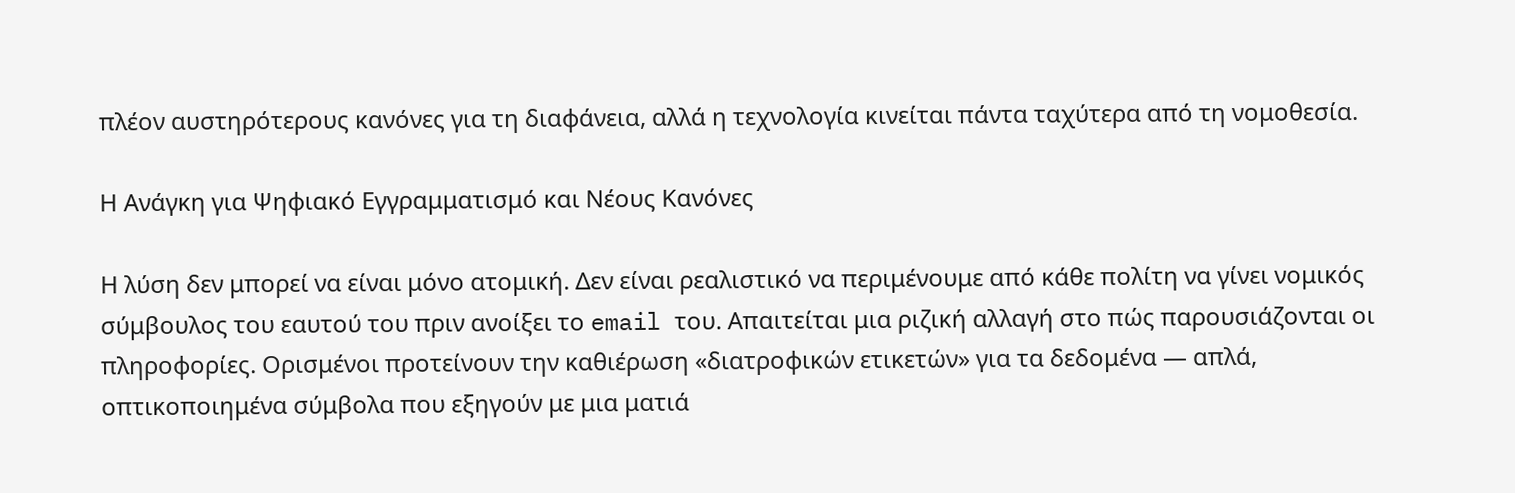πλέον αυστηρότερους κανόνες για τη διαφάνεια, αλλά η τεχνολογία κινείται πάντα ταχύτερα από τη νομοθεσία.

Η Ανάγκη για Ψηφιακό Εγγραμματισμό και Νέους Κανόνες

Η λύση δεν μπορεί να είναι μόνο ατομική. Δεν είναι ρεαλιστικό να περιμένουμε από κάθε πολίτη να γίνει νομικός σύμβουλος του εαυτού του πριν ανοίξει το email του. Απαιτείται μια ριζική αλλαγή στο πώς παρουσιάζονται οι πληροφορίες. Ορισμένοι προτείνουν την καθιέρωση «διατροφικών ετικετών» για τα δεδομένα — απλά, οπτικοποιημένα σύμβολα που εξηγούν με μια ματιά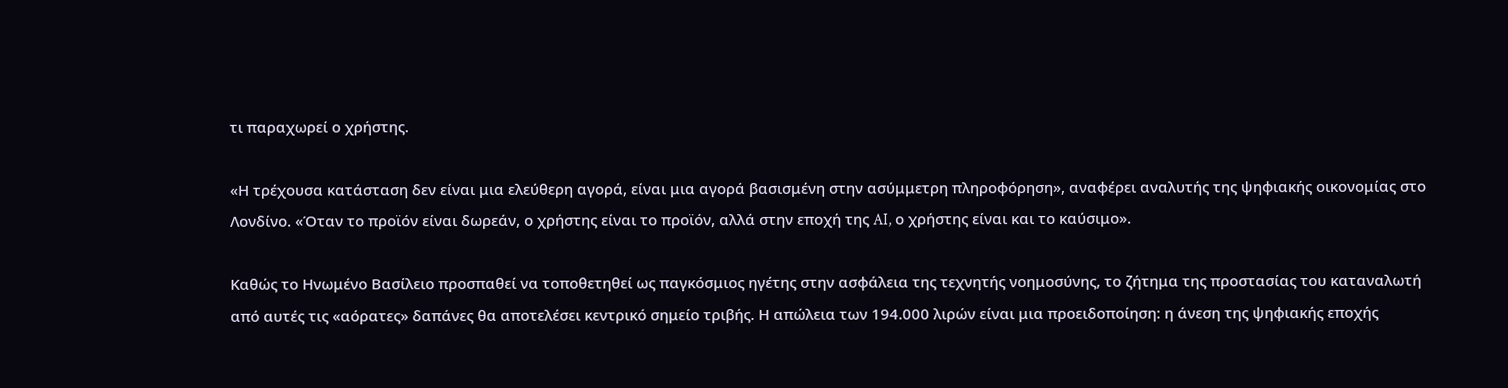τι παραχωρεί ο χρήστης.

«Η τρέχουσα κατάσταση δεν είναι μια ελεύθερη αγορά, είναι μια αγορά βασισμένη στην ασύμμετρη πληροφόρηση», αναφέρει αναλυτής της ψηφιακής οικονομίας στο Λονδίνο. «Όταν το προϊόν είναι δωρεάν, ο χρήστης είναι το προϊόν, αλλά στην εποχή της AI, ο χρήστης είναι και το καύσιμο».

Καθώς το Ηνωμένο Βασίλειο προσπαθεί να τοποθετηθεί ως παγκόσμιος ηγέτης στην ασφάλεια της τεχνητής νοημοσύνης, το ζήτημα της προστασίας του καταναλωτή από αυτές τις «αόρατες» δαπάνες θα αποτελέσει κεντρικό σημείο τριβής. Η απώλεια των 194.000 λιρών είναι μια προειδοποίηση: η άνεση της ψηφιακής εποχής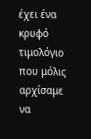έχει ένα κρυφό τιμολόγιο που μόλις αρχίσαμε να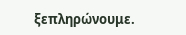ξεπληρώνουμε.